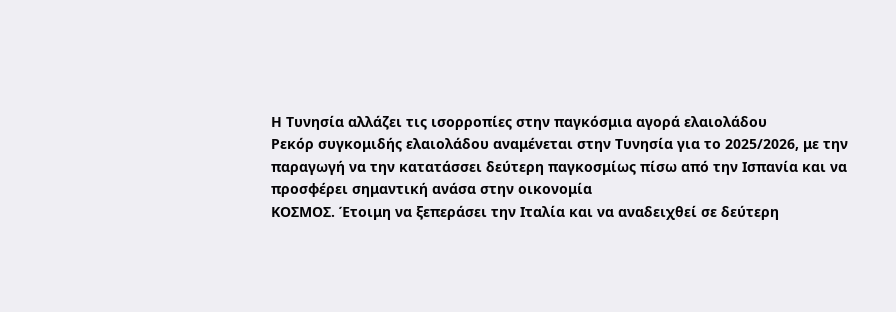Η Τυνησία αλλάζει τις ισορροπίες στην παγκόσμια αγορά ελαιολάδου
Ρεκόρ συγκομιδής ελαιολάδου αναμένεται στην Τυνησία για το 2025/2026, με την παραγωγή να την κατατάσσει δεύτερη παγκοσμίως πίσω από την Ισπανία και να προσφέρει σημαντική ανάσα στην οικονομία
ΚΟΣΜΟΣ. Έτοιμη να ξεπεράσει την Ιταλία και να αναδειχθεί σε δεύτερη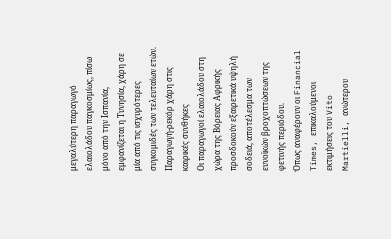μεγαλύτερη παραγωγό ελαιολάδου παγκοσμίως, πίσω μόνο από την Ισπανία, εμφανίζεται η Τυνησία, χάρη σε μία από τις ισχυρότερες συγκομιδές των τελευταίων ετών.
Παραγωγή-ρεκόρ χάρη στις καιρικές συνθήκες
Οι παραγωγοί ελαιολάδου στη χώρα της Βόρειας Αφρικής προσδοκούν εξαιρετικά υψηλή σοδειά, αποτέλεσμα των ευνοϊκών βροχοπτώσεων της φετινής περιόδου.
Όπως αναφέρουν οι Financial Times, επικαλούμενοι εκτιμήσεις του Vito Martielli, ανώτερου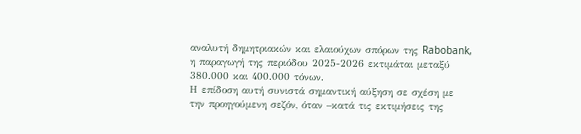αναλυτή δημητριακών και ελαιούχων σπόρων της Rabobank, η παραγωγή της περιόδου 2025-2026 εκτιμάται μεταξύ 380.000 και 400.000 τόνων.
Η επίδοση αυτή συνιστά σημαντική αύξηση σε σχέση με την προηγούμενη σεζόν, όταν –κατά τις εκτιμήσεις της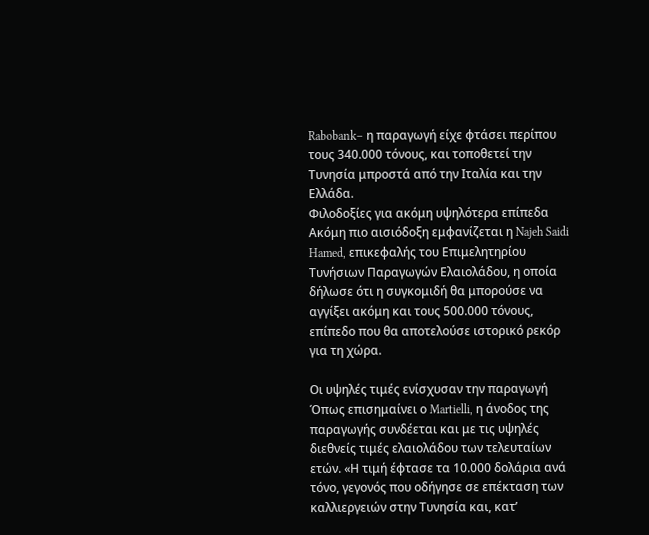Rabobank– η παραγωγή είχε φτάσει περίπου τους 340.000 τόνους, και τοποθετεί την Τυνησία μπροστά από την Ιταλία και την Ελλάδα.
Φιλοδοξίες για ακόμη υψηλότερα επίπεδα
Ακόμη πιο αισιόδοξη εμφανίζεται η Najeh Saidi Hamed, επικεφαλής του Επιμελητηρίου Τυνήσιων Παραγωγών Ελαιολάδου, η οποία δήλωσε ότι η συγκομιδή θα μπορούσε να αγγίξει ακόμη και τους 500.000 τόνους, επίπεδο που θα αποτελούσε ιστορικό ρεκόρ για τη χώρα.

Οι υψηλές τιμές ενίσχυσαν την παραγωγή
Όπως επισημαίνει ο Martielli, η άνοδος της παραγωγής συνδέεται και με τις υψηλές διεθνείς τιμές ελαιολάδου των τελευταίων ετών. «Η τιμή έφτασε τα 10.000 δολάρια ανά τόνο, γεγονός που οδήγησε σε επέκταση των καλλιεργειών στην Τυνησία και, κατ’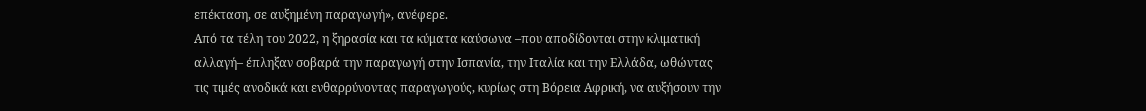επέκταση, σε αυξημένη παραγωγή», ανέφερε.
Από τα τέλη του 2022, η ξηρασία και τα κύματα καύσωνα –που αποδίδονται στην κλιματική αλλαγή– έπληξαν σοβαρά την παραγωγή στην Ισπανία, την Ιταλία και την Ελλάδα, ωθώντας τις τιμές ανοδικά και ενθαρρύνοντας παραγωγούς, κυρίως στη Βόρεια Αφρική, να αυξήσουν την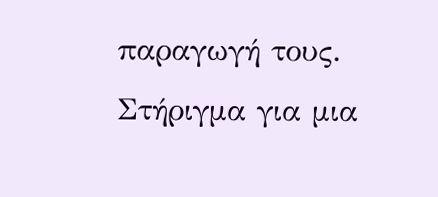παραγωγή τους.
Στήριγμα για μια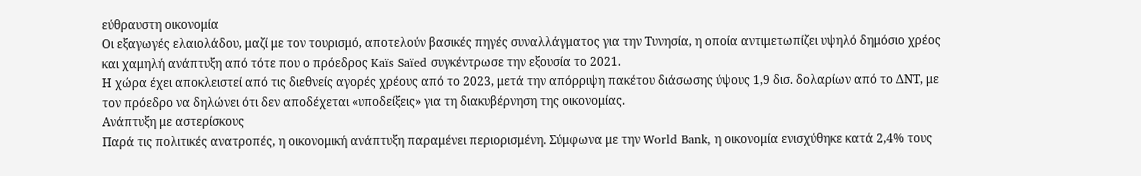εύθραυστη οικονομία
Οι εξαγωγές ελαιολάδου, μαζί με τον τουρισμό, αποτελούν βασικές πηγές συναλλάγματος για την Τυνησία, η οποία αντιμετωπίζει υψηλό δημόσιο χρέος και χαμηλή ανάπτυξη από τότε που ο πρόεδρος Kaïs Saïed συγκέντρωσε την εξουσία το 2021.
Η χώρα έχει αποκλειστεί από τις διεθνείς αγορές χρέους από το 2023, μετά την απόρριψη πακέτου διάσωσης ύψους 1,9 δισ. δολαρίων από το ΔΝΤ, με τον πρόεδρο να δηλώνει ότι δεν αποδέχεται «υποδείξεις» για τη διακυβέρνηση της οικονομίας.
Ανάπτυξη με αστερίσκους
Παρά τις πολιτικές ανατροπές, η οικονομική ανάπτυξη παραμένει περιορισμένη. Σύμφωνα με την World Bank, η οικονομία ενισχύθηκε κατά 2,4% τους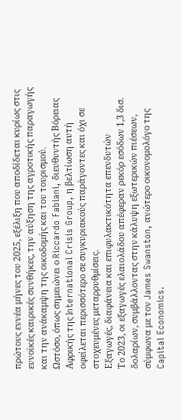πρώτους εννέα μήνες του 2025, εξέλιξη που αποδίδεται κυρίως στις ευνοϊκές καιρικές συνθήκες, την αύξηση της αγροτικής παραγωγής και την ανάκαμψη της οικοδομής και του τουρισμού.
Ωστόσο, όπως σημειώνει ο Riccardo Fabiani, διευθυντής Βόρειας Αφρικής της International Crisis Group, η βελτίωση αυτή οφείλεται περισσότερο σε συγκυριακούς παράγοντες και όχι σε στοχευμένες μεταρρυθμίσεις.
Εξαγωγές, διαφάνεια και επιφυλακτικότητα επενδυτών
Το 2023, οι εξαγωγές ελαιολάδου απέφεραν ρεκόρ εσόδων 1,3 δισ. δολαρίων, συμβάλλοντας στην κάλυψη εξωτερικών πιέσεων, σύμφωνα με τον James Swanston, ανώτερο οικονομολόγο της Capital Economics.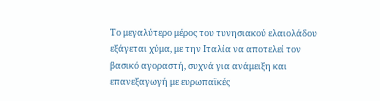Το μεγαλύτερο μέρος του τυνησιακού ελαιολάδου εξάγεται χύμα, με την Ιταλία να αποτελεί τον βασικό αγοραστή, συχνά για ανάμειξη και επανεξαγωγή με ευρωπαϊκές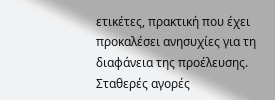ετικέτες, πρακτική που έχει προκαλέσει ανησυχίες για τη διαφάνεια της προέλευσης. Σταθερές αγορές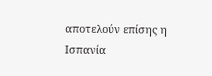αποτελούν επίσης η Ισπανία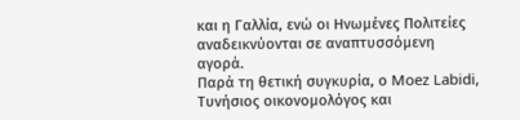και η Γαλλία, ενώ οι Ηνωμένες Πολιτείες αναδεικνύονται σε αναπτυσσόμενη αγορά.
Παρά τη θετική συγκυρία, ο Moez Labidi, Τυνήσιος οικονομολόγος και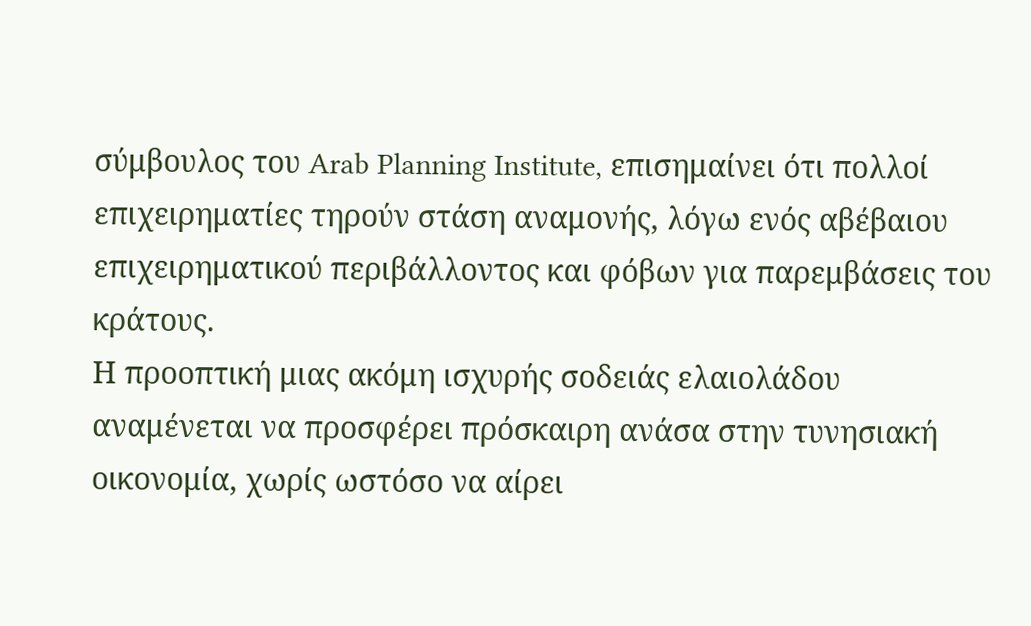σύμβουλος του Arab Planning Institute, επισημαίνει ότι πολλοί επιχειρηματίες τηρούν στάση αναμονής, λόγω ενός αβέβαιου επιχειρηματικού περιβάλλοντος και φόβων για παρεμβάσεις του κράτους.
Η προοπτική μιας ακόμη ισχυρής σοδειάς ελαιολάδου αναμένεται να προσφέρει πρόσκαιρη ανάσα στην τυνησιακή οικονομία, χωρίς ωστόσο να αίρει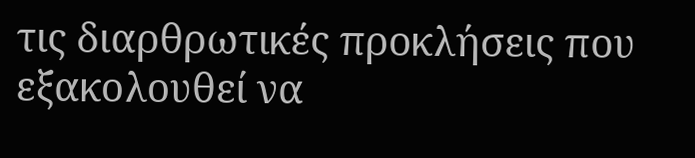τις διαρθρωτικές προκλήσεις που εξακολουθεί να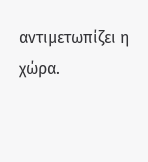αντιμετωπίζει η χώρα.